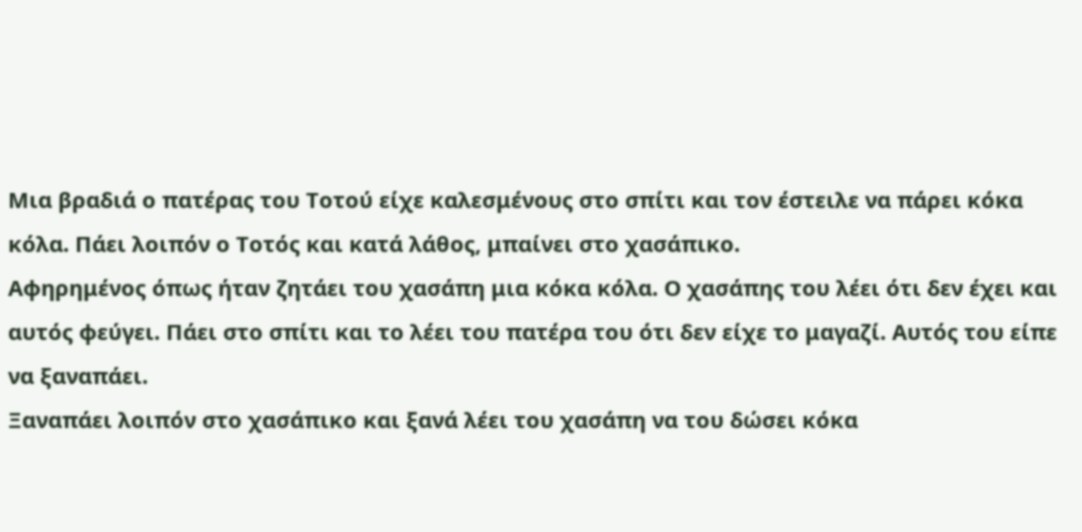Μια βραδιά ο πατέρας του Τοτού είχε καλεσμένους στο σπίτι και τον έστειλε να πάρει κόκα κόλα. Πάει λοιπόν ο Τοτός και κατά λάθος, μπαίνει στο χασάπικο.
Αφηρημένος όπως ήταν ζητάει του χασάπη μια κόκα κόλα. Ο χασάπης του λέει ότι δεν έχει και αυτός φεύγει. Πάει στο σπίτι και το λέει του πατέρα του ότι δεν είχε το μαγαζί. Αυτός του είπε να ξαναπάει.
Ξαναπάει λοιπόν στο χασάπικο και ξανά λέει του χασάπη να του δώσει κόκα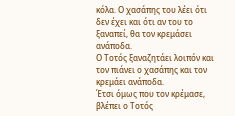κόλα. Ο χασάπης του λέει ότι δεν έχει και ότι αν του το ξαναπεί, θα τον κρεμάσει ανάποδα.
Ο Τοτός ξαναζητάει λοιπόν και τον πιάνει ο χασάπης και τον κρεμάει ανάποδα.
Έτσι όμως που τον κρέμασε, βλέπει ο Τοτός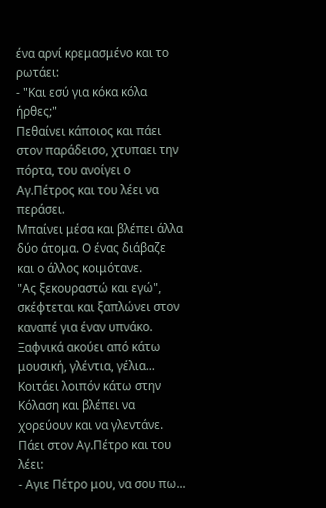ένα αρνί κρεμασμένο και το ρωτάει:
- "Και εσύ για κόκα κόλα ήρθες;"
Πεθαίνει κάποιος και πάει στον παράδεισο, χτυπαει την πόρτα, του ανοίγει ο Αγ.Πέτρος και του λέει να περάσει.
Μπαίνει μέσα και βλέπει άλλα δύο άτομα. Ο ένας διάβαζε και ο άλλος κοιμότανε.
"Ας ξεκουραστώ και εγώ", σκέφτεται και ξαπλώνει στον καναπέ για έναν υπνάκο.
Ξαφνικά ακούει από κάτω μουσική, γλέντια, γέλια...
Κοιτάει λοιπόν κάτω στην Κόλαση και βλέπει να χορεύουν και να γλεντάνε.
Πάει στον Αγ.Πέτρο και του λέει:
- Αγιε Πέτρο μου, να σου πω...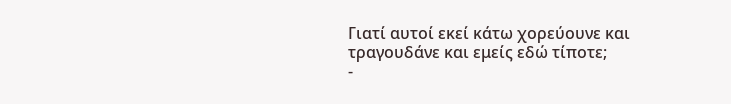Γιατί αυτοί εκεί κάτω χορεύουνε και τραγουδάνε και εμείς εδώ τίποτε;
-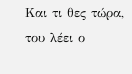Και τι θες τώρα, του λέει ο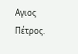Αγιος Πέτρος.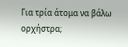Για τρία άτομα να βάλω ορχήστρα;